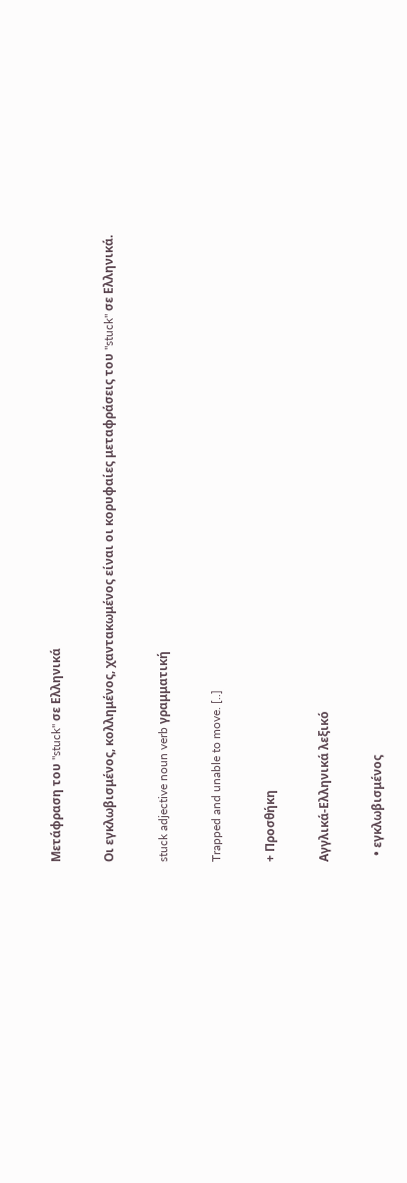Μετάφραση του "stuck" σε Ελληνικά

Οι εγκλωβισμένος, κολλημένος, χαντακωμένος είναι οι κορυφαίες μεταφράσεις του "stuck" σε Ελληνικά.

stuck adjective noun verb γραμματική

Trapped and unable to move. [..]

+ Προσθήκη

Αγγλικά-Ελληνικά λεξικό

  • εγκλωβισμένος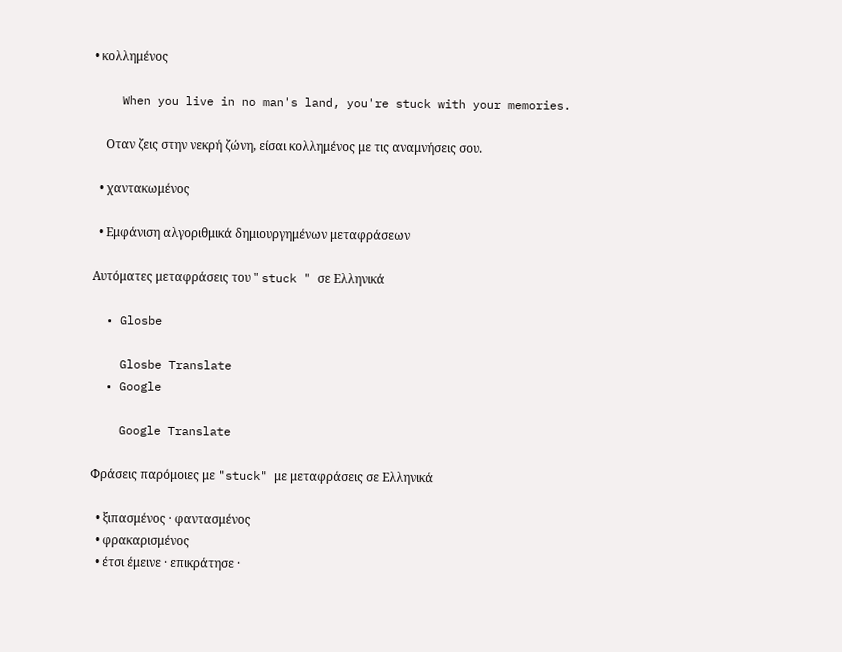• κολλημένος

    When you live in no man's land, you're stuck with your memories.

    Οταν ζεις στην νεκρή ζώνη, είσαι κολλημένος με τις αναμνήσεις σου.

  • χαντακωμένος

  • Εμφάνιση αλγοριθμικά δημιουργημένων μεταφράσεων

Αυτόματες μεταφράσεις του " stuck " σε Ελληνικά

  • Glosbe

    Glosbe Translate
  • Google

    Google Translate

Φράσεις παρόμοιες με "stuck" με μεταφράσεις σε Ελληνικά

  • ξιπασμένος · φαντασμένος
  • φρακαρισμένος
  • έτσι έμεινε · επικράτησε ·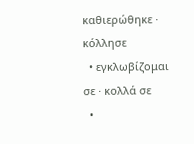καθιερώθηκε · κόλλησε
  • εγκλωβίζομαι σε · κολλά σε
  •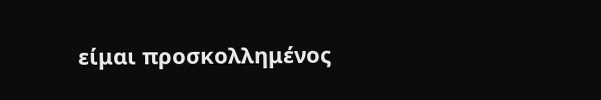είμαι προσκολλημένος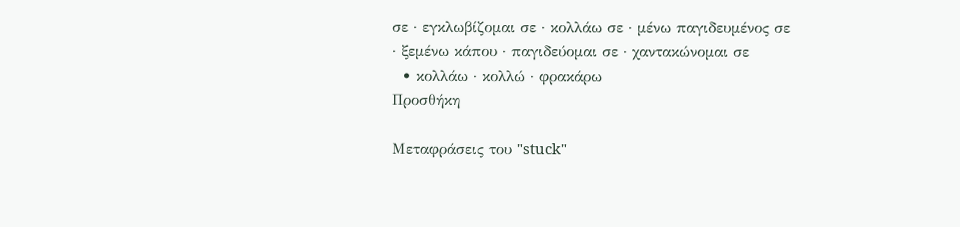σε · εγκλωβίζομαι σε · κολλάω σε · μένω παγιδευμένος σε · ξεμένω κάπου · παγιδεύομαι σε · χαντακώνομαι σε
  • κολλάω · κολλώ · φρακάρω
Προσθήκη

Μεταφράσεις του "stuck"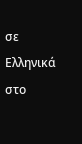σε Ελληνικά στο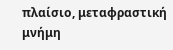πλαίσιο, μεταφραστική μνήμη